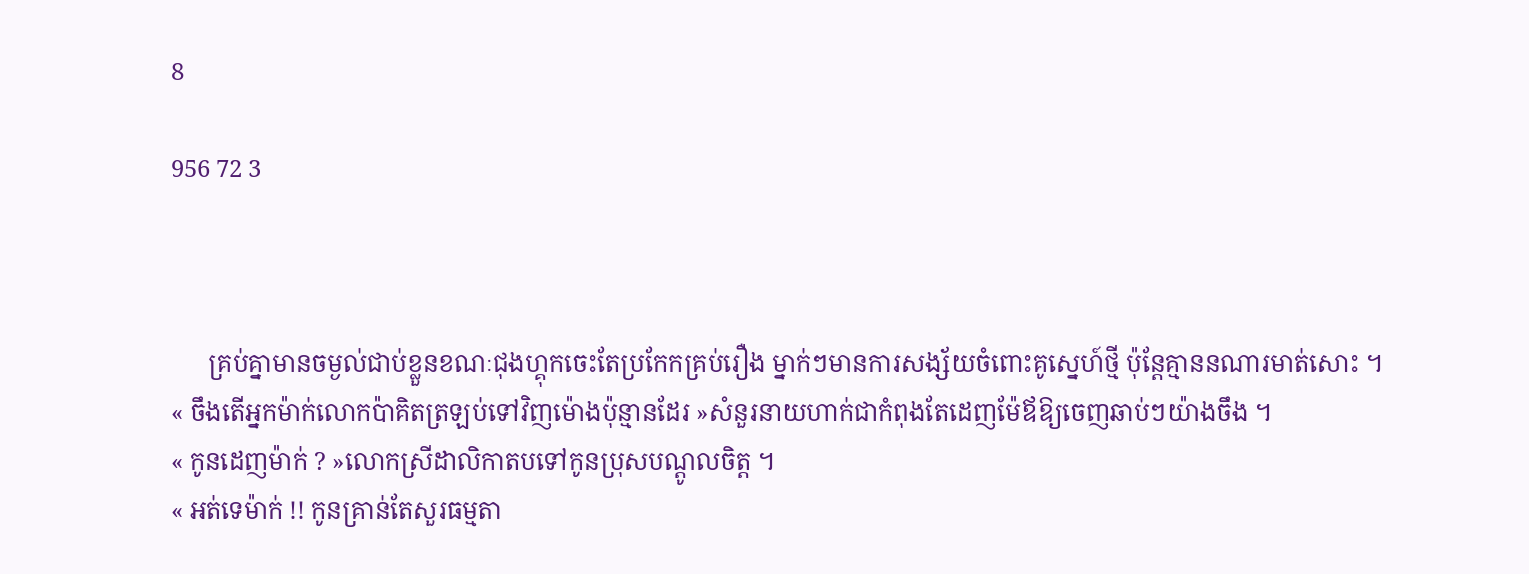8

956 72 3



      គ្រប់គ្នាមានចម្ងល់ជាប់ខ្លួនខណៈជុងហ្គុកចេះតែប្រកែកគ្រប់រឿង ម្នាក់ៗមានការសង្ស័យចំពោះគូស្នេហ៍ថ្មី ប៉ុន្តែគ្មាននណារមាត់សោះ ។
« ចឹងតេីអ្នកម៉ាក់លោកប៉ាគិតត្រឡប់ទៅវិញម៉ោងប៉ុន្មានដែរ »សំនួរនាយហាក់ជាកំពុងតែដេញម៉ែឪឱ្យចេញឆាប់ៗយ៉ាងចឹង ។
« កូនដេញម៉ាក់ ? »លោកស្រីដាលិកាតបទៅកូនប្រុសបណ្ដូលចិត្ត ។
« អត់ទេម៉ាក់ !! កូនគ្រាន់តែសួរធម្មតា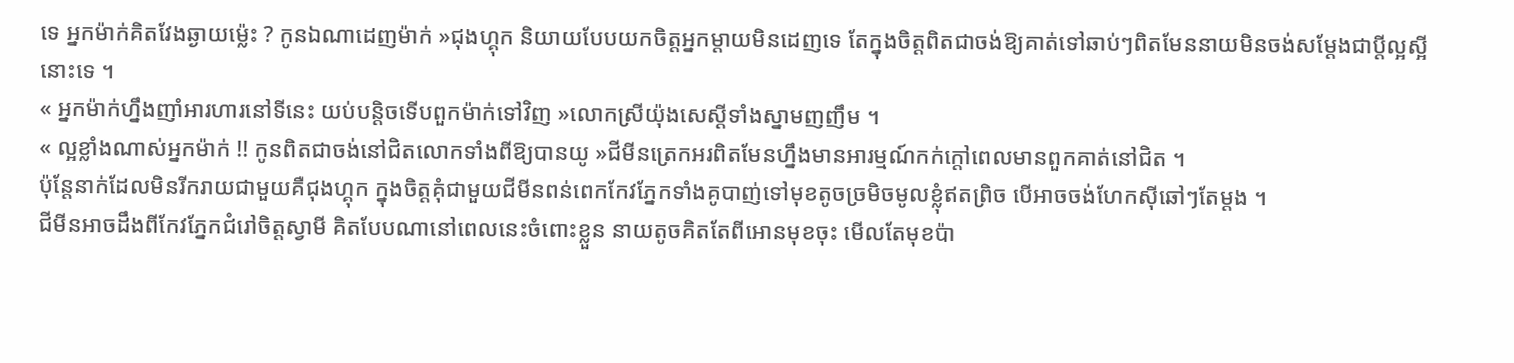ទេ អ្នកម៉ាក់គិតវែងឆ្ងាយម្ល៉េះ ? កូនឯណាដេញម៉ាក់ »ជុងហ្គុក និយាយបែបយកចិត្តអ្នកម្ដាយមិនដេញទេ តែក្នុងចិត្តពិតជាចង់ឱ្យគាត់ទៅឆាប់ៗពិតមែននាយមិនចង់សម្ដែងជាប្ដីល្អស្អីនោះទេ ។
« អ្នកម៉ាក់ហ្នឹងញាំអារហារនៅទីនេះ យប់បន្តិចទេីបពួកម៉ាក់ទៅវិញ »លោកស្រីយ៉ុងសេស្ដីទាំងស្នាមញញឹម ។
« ល្អខ្លាំងណាស់អ្នកម៉ាក់ !! កូនពិតជាចង់នៅជិតលោកទាំងពីឱ្យបានយូ »ជីមីនត្រេកអរពិតមែនហ្នឹងមានអារម្មណ៍កក់ក្ដៅពេលមានពួកគាត់នៅជិត ។
ប៉ុន្តែនាក់ដែលមិនរីករាយជាមួយគឺជុងហ្គុក ក្នុងចិត្តគុំជាមួយជីមីនពន់ពេកកែវភ្នែកទាំងគូបាញ់ទៅមុខតូចច្រមិចមូលខ្លុំឥតព្រិច បេីអាចចង់ហែកសុីឆៅៗតែម្ដង ។
ជីមីនអាចដឹងពីកែវភ្នែកជំរៅចិត្តស្វាមី គិតបែបណានៅពេលនេះចំពោះខ្លួន នាយតូចគិតតែពីអោនមុខចុះ មេីលតែមុខប៉ា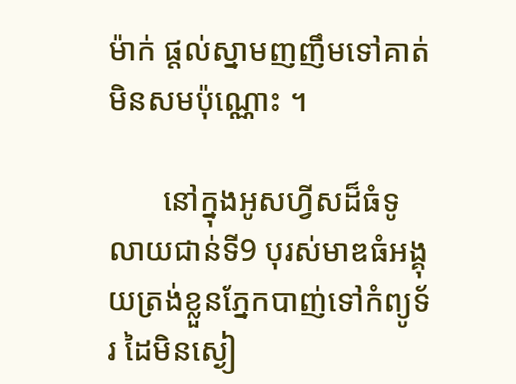ម៉ាក់ ផ្ដល់ស្នាមញញឹមទៅគាត់មិនសមប៉ុណ្ណោះ ។

       នៅក្នុងអូសហ្វីសដ៏ធំទូលាយជាន់ទី9 បុរស់មាឌធំអង្គុយត្រង់ខ្លួនភ្នែកបាញ់ទៅកំព្យូទ័រ ដៃមិនស្ងៀ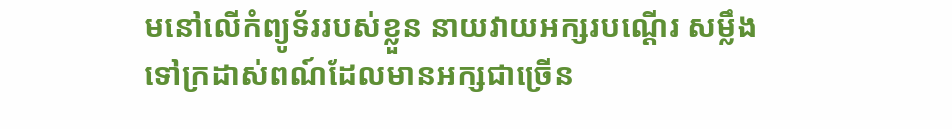មនៅលេីកំព្យូទ័ររបស់ខ្លួន នាយវាយអក្សរបណ្ដេីរ សម្លឹងទៅក្រដាស់ពណ៍ដែលមានអក្សជាច្រេីន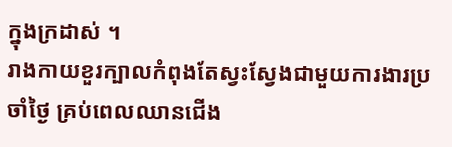ក្នុងក្រដាស់ ។
រាងកាយខួរក្បាលកំពុងតែស្វះស្វែងជាមួយការងារប្រចាំថ្ងៃ គ្រប់ពេលឈានជេីង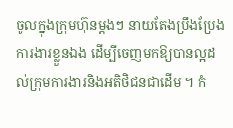ចូលក្នុងក្រុមហ៊ុនម្ដងៗ នាយតែងប្រឹងប្រែងការងារខ្លួនឯង ដេីម្បីចេញមកឱ្យបានល្អដល់ក្រុមការងារនិងអតិថិជនជាដេីម ។ កំ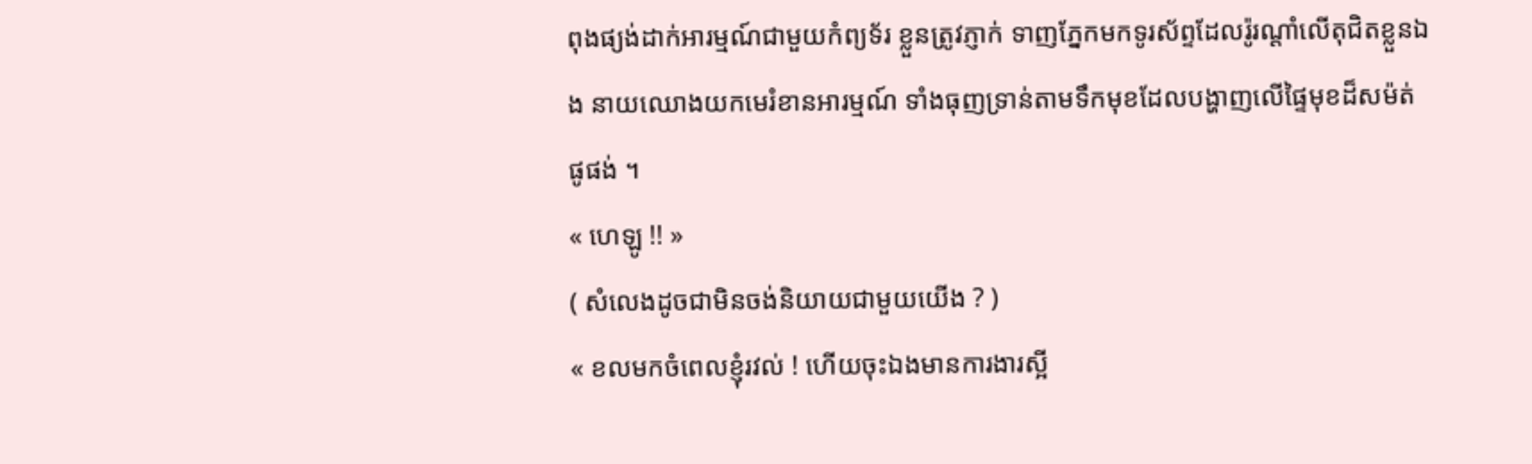ពុងផ្យង់ដាក់អារម្មណ៍ជាមួយកំព្យទ័រ ខ្លួនត្រូវភ្ញាក់ ទាញភ្នែកមកទូរស័ព្ទដែលរ៉ូរណ្ដាំលេីតុជិតខ្លួនឯង នាយឈោងយកមេរំខានអារម្មណ៍ ទាំងធុញទ្រាន់តាមទឹកមុខដែលបង្ហាញលេីផ្ទៃមុខដ៏សម៉ត់ផូផង់ ។
« ហេឡូ !! »
( សំលេងដូចជាមិនចង់និយាយជាមួយយេីង ? )
« ខលមកចំពេលខ្ញុំរវល់ ! ហេីយចុះឯងមានការងារស្អី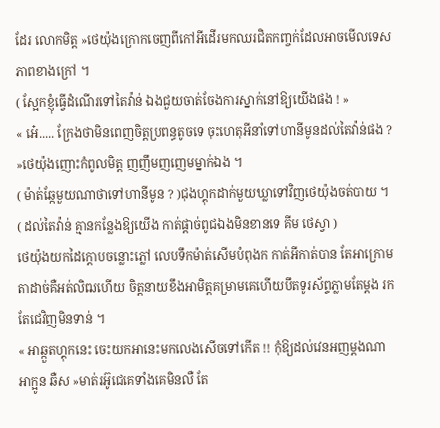ដែរ លោកមិត្ត »ថេយ៉ុងក្រោកចេញពីកៅអីដេីរមកឈរជិតកញ្ចក់ដែលអាចមេីលទេសភាពខាងក្រៅ ។
( ស្អែកខ្ញុំធ្វេីដំណេីរទៅតៃវ៉ាន់ ឯងជួយចាត់ចែងការស្នាក់នៅឱ្យយេីងផង ! »
« អេ៎..... ក្រែងថាមិនពេញចិត្តប្រពន្ធតូចទេ ចុះហេតុអីនាំទៅហានីមូនដល់តៃវ៉ាន់ផង ? »ថេយ៉ុងញោះកំពូលមិត្ត ញញឹមញញេមម្នាក់ឯង ។
( ម៉ាត់ឆ្កែមួយណាថាទៅហានីមូន ? )ជុងហ្គុកដាក់មួយឃ្លាទៅវិញថេយ៉ុងចត់បាយ ។
( ដល់តៃវ៉ាន់ គ្មានកន្លែងឱ្យយេីង កាត់ផ្ដាច់ពូជឯងមិនខានទេ គីម ថេស្វា )
ថេយ៉ុងយកដៃក្ដោបចន្លោះភ្លៅ លេបទឹកម៉ាត់សេីមបំពុងក កាត់អីកាត់បាន តែអាក្រោមតាដាច់គឺអត់លិឍហេីយ ចិត្តនាយខឹងអាមិត្តគម្រាមគេហេីយបឹតទូរស័ព្ទភ្លាមតែម្ដង រកតែជេវិញមិនទាន់ ។
« អាឆ្កួតហ្គុកនេះ ចេះយកអានេះមកលេងសេីចទៅកេីត !! កុំឱ្យដល់វេនអញម្ដងណាអាក្អូន ឆឺស »មាត់រអ៊ូជេគេទាំងគេមិនលឺ តែ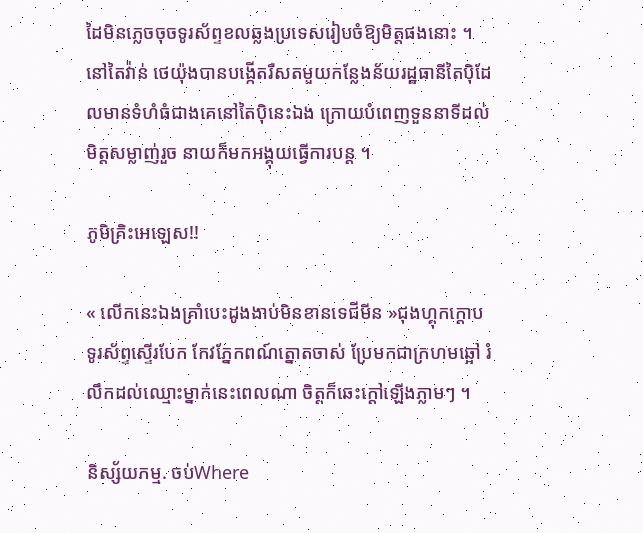ដៃមិនភ្លេចចុចទូរស័ព្ទខលឆ្លងប្រទេសរៀបចំឱ្យមិត្តផងនោះ ។
នៅតៃវ៉ាន់ ថេយ៉ុងបានបង្កេីតរឺសតមួយកន្លែងន័យរដ្ឋធានីតៃបុិដែលមានទំហំធំជាងគេនៅតៃបុិនេះឯង ក្រោយបំពេញទួននាទីដល់មិត្តសម្លាញ់រួច នាយក៏មកអង្គុយធ្វេីការបន្ត ។

ភូមិគ្រិះអេឡេស!!

« លេីកនេះឯងគ្រាំបេះដូងងាប់មិនខានទេជីមីន »ជុងហ្គុកក្ដោបទូរស័ព្ទស្ទេីរបែក កែវភ្នែកពណ៍ត្នោតចាស់ ប្រែមកជាក្រហមឆ្អៅ រំលឹកដល់ឈ្មោះម្នាក់នេះពេលណា ចិត្តក៏ឆេះក្ដៅឡេីងភ្លាមៗ ។

និស្ស័យកម្ម. ចប់Where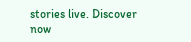stories live. Discover now